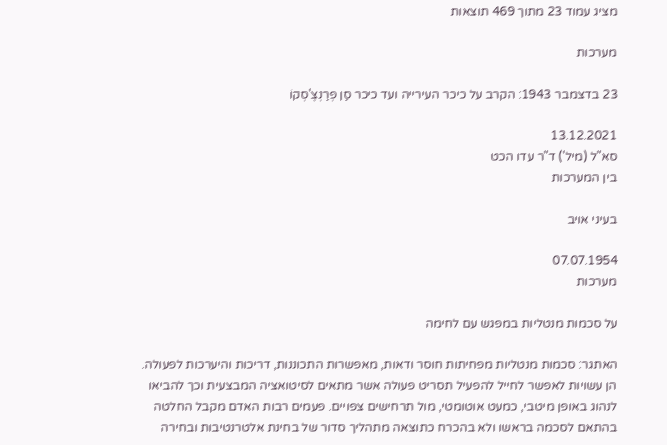מציג עמוד 23 מתוך 469 תוצאות

מערכות

23 בדצמבר 1943: הקרב על כיכר העירייה ועד כיכר סַן פְרַנְצֶ'סְקוֹ

13.12.2021
סא"ל (מיל') ד"ר עדו הכט
בין המערכות

בעיני אויב

07.07.1954
מערכות

על סכמות מנטליות במפגש עם לחימה

האתגר: סכמות מנטליות מפחיתות חוסר ודאות, מאפשרות התכוננות, דריכות והיערכות לפעולה. הן עשויות לאפשר לחייל להפעיל תסריט פעולה אשר מתאים לסיטואציה המבצעית וכך להביאו לנהוג באופן מיטבי, כמעט אוטומטי, מול תרחישים צפויים. פעמים רבות האדם מקבל החלטה בהתאם לסכמה בראשו ולא בהכרח כתוצאה מתהליך סדור של בחינת אלטרנטיבות ובחירה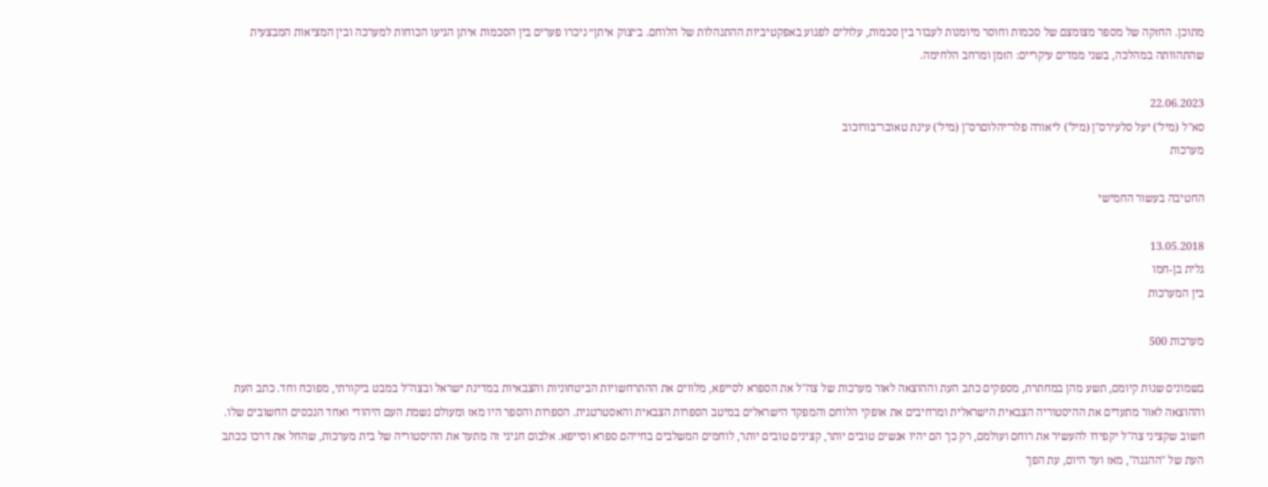מתוכן. החזקה של מספר מצומצם של סכמות וחוסר מיומנות לעבור בין סכמות, עלולים לפגוע באפקטיביות ההתנהלות של הלוחם. ב״צוק איתן״ ניכרו פערים בין הסכמות איתן הגיעו הכוחות למערכה ובין המציאות המבצעית שהתהוותה במהלכה, בשני ממדים עיקריים: הזמן ומרחב הלחימה.

22.06.2023
סא"ל (מיל') יעל סלעירס"ן (מיל') ליאורה פלר־יהלוםרס"ן (מיל') עינת טאובר־בורוכוב
מערכות

החטיבה בעשור החמישי

13.05.2018
גלית בן-חמו
בין המערכות

מערכות 500

בשמונים שנות קיומם, תשע מהן במחתרת, מספקים כתב העת וההוצאה לאור מערכות של צה"ל את הספרא לסייפא, מלווים את ההתרחשויות הביטחוניות והצבאיות במדינת ישראל ובצה"ל במבט ביקורתי, מפוכח וחד. כתב העת וההוצאה לאור מתעדים את ההיסטוריה הצבאית הישראלית ומרחיבים את אופקי הלוחם והמפקד הישראלים במיטב הספרות הצבאית והאסטרטגית. הספרות והספר היו מאז ומעולם נשמת העם היהודי ואחד הנכסים החשובים שלו. חשוב שקציני צה"ל יקפידו להעשיר את רוחם ועולמם, רק כך הם יהיו אנשים טובים יותר, קצינים טובים יותר, לוחמים המשלבים בחייהם ספרא וסייפא. אלבום חגיגי זה מתעד את ההיסטוריה של בית מערכות, שהחל את דרכו ככתב העת של "ההגנה", מאז ועד היום, עת הפך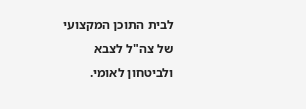לבית התוכן המקצועי של צה"ל לצבא ולביטחון לאומי.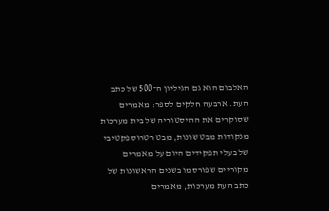האלבום הוא גם הגיליון ה־500 של כתב העת. ארבעה חלקים לספר: מאמרים שסוקרים את ההיסטוריה של בית מערכות מנקודות מבט שונות, מבט רטרוספקטיבי של בעלי תפקידים היום על מאמרים מקוריים שפורסמו בשנים הראשונות של כתב העת מערכות, מאמרים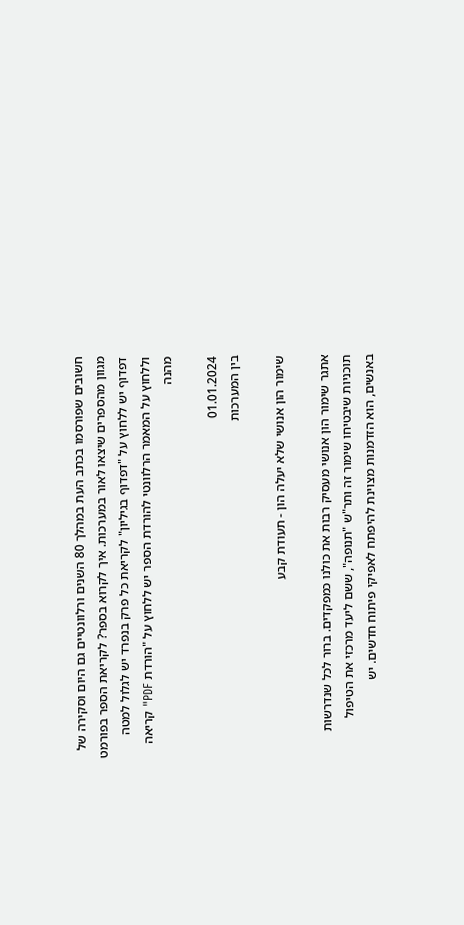חשובים שפורסמו בכתב העת במהלך 80 השנים ורלוונטיים גם היום וסקירה של מגוון מהספרים שיצאו לאור במערכות. איך לקרוא בספר? לקריאת הספר בפורמט דפדוף יש ללחוץ על "דפדוף בגיליון" לקריאת כל פרק בנפרד יש לגלול למטה וללחוץ על המאמר הרלוונטי להורדת הספר יש ללחוץ על "הורדת PDF" קריאה מהנה

01.01.2024
בין המערכות

שימור הון אנושי שלא יעלה הון - תעודת קבע

אתגר שימור הון אנושי מעסיק רבות את כולנו כמפקדים. ברור לכל שנדרשות תוכניות שיבטיחו שימור זה ותר"ש "תנופה", ששם ליעד מרכזי את הטיפול באנשים, הוא הזדמנות מצוינת להיפתח לאפיקי פיתוח חדשים. יש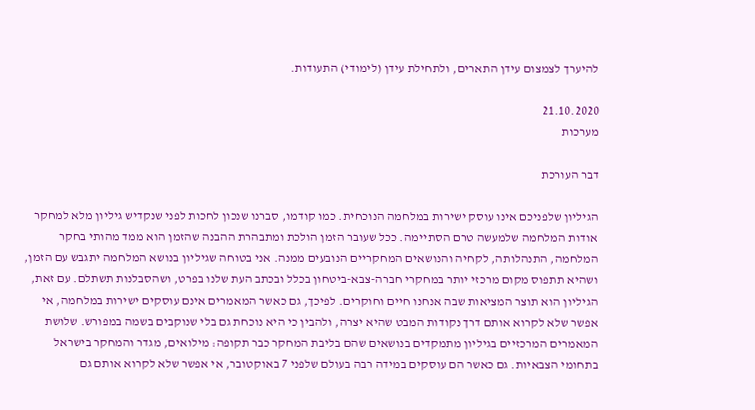להיערך לצמצום עידן התארים, ולתחילת עידן (לימודי) התעודות.

21.10.2020
מערכות

דבר העורכת

הגיליון שלפניכם אינו עוסק ישירות במלחמה הנוכחית. כמו קודמו, סברנו שנכון לחכות לפני שנקדיש גיליון מלא למחקר אודות המלחמה שלמעשה טרם הסתיימה. ככל שעובר הזמן הולכת ומתבהרת ההבנה שהזמן הוא ממד מהותי בחקר המלחמה, התנהלותה, לקחיה והנושאים המחקריים הנובעים ממנה. אני בטוחה שגיליון בנושא המלחמה יתגבש עם הזמן, ושהיא תתפוס מקום מרכזי יותר במחקרי חברה-צבא-ביטחון בכלל ובכתב העת שלנו בפרט, ושהסבלנות תשתלם. עם זאת, הגיליון הוא תוצר המציאות שבה אנחנו חיים וחוקרים. לפיכך, גם כאשר המאמרים אינם עוסקים ישירות במלחמה, אי אפשר שלא לקרוא אותם דרך נקודות המבט שהיא יצרה, ולהבין כי היא נוכחת גם בלי שנוקבים בשמה במפורש. שלושת המאמרים המרכזיים בגיליון מתמקדים בנושאים שהם בליבת המחקר כבר תקופה: מילואים, מגדר והמחקר בישראל בתחומי הצבאיות. גם כאשר הם עוסקים במידה רבה בעולם שלפני 7 באוקטובר, אי אפשר שלא לקרוא אותם גם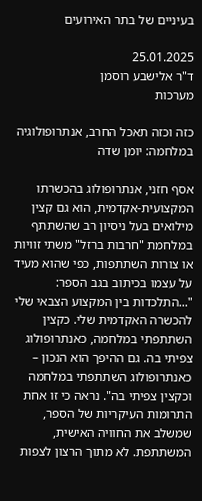בעיניים של בתר האירועים

25.01.2025
ד"ר אלישבע רוסמן
מערכות

כזה וכזה תאכל החרב, אנתרופולוגיה במלחמה: יומן שדה

אסף חזני, אנתרופולוג בהכשרתו המקצועית-אקדמית, הוא גם קצין מילואים בעל ניסיון רב שהשתתף במלחמת "חרבות ברזל" משתי זוויות או צורות השתתפות, כפי שהוא מעיד על עצמו בכיתוב בגב הספר: "...התלכדות בין המקצוע הצבאי שלי להכשרה האקדמית שלי. כקצין השתתפתי במלחמה, כאנתרופולוג צפיתי בה. גם ההיפך הוא הנכון – כאנתרופולוג השתתפתי במלחמה וכקצין צפיתי בה". נראה כי זו אחת התרומות העיקריות של הספר, שמשלב את החוויה האישית, המשתתפת. לא מתוך הרצון לצפות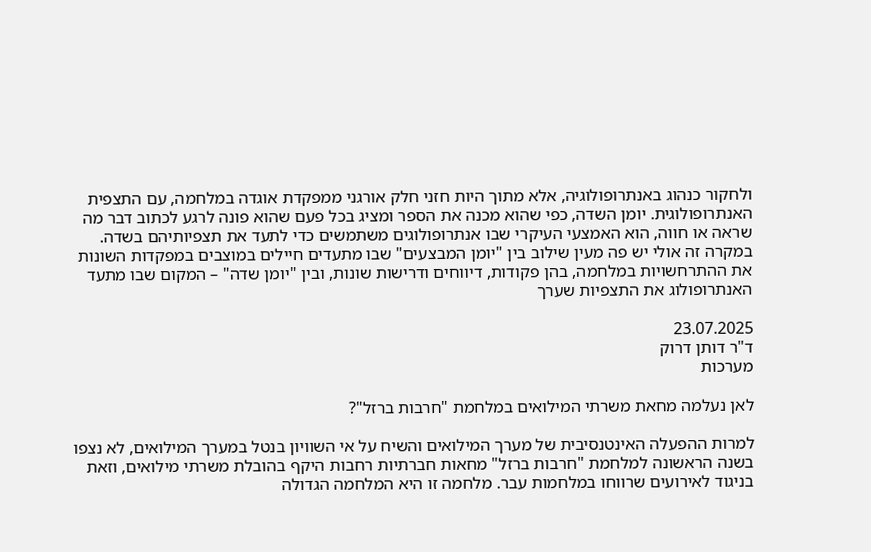ולחקור כנהוג באנתרופולוגיה, אלא מתוך היות חזני חלק אורגני ממפקדת אוגדה במלחמה, עם התצפית האנתרופולוגית. יומן השדה, כפי שהוא מכנה את הספר ומציג בכל פעם שהוא פונה לרגע לכתוב דבר מה שראה או חווה, הוא האמצעי העיקרי שבו אנתרופולוגים משתמשים כדי לתעד את תצפיותיהם בשדה. במקרה זה אולי יש פה מעין שילוב בין "יומן המבצעים" שבו מתעדים חיילים במוצבים במפקדות השונות את ההתרחשויות במלחמה, בהן פקודות, דיווחים ודרישות שונות, ובין "יומן שדה" – המקום שבו מתעד האנתרופולוג את התצפיות שערך

23.07.2025
ד"ר דותן דרוק
מערכות

לאן נעלמה מחאת משרתי המילואים במלחמת "חרבות ברזל"?

למרות ההפעלה האינטנסיבית של מערך המילואים והשיח על אי השוויון בנטל במערך המילואים, לא נצפו בשנה הראשונה למלחמת "חרבות ברזל" מחאות חברתיות רחבות היקף בהובלת משרתי מילואים, וזאת בניגוד לאירועים שרווחו במלחמות עבר. מלחמה זו היא המלחמה הגדולה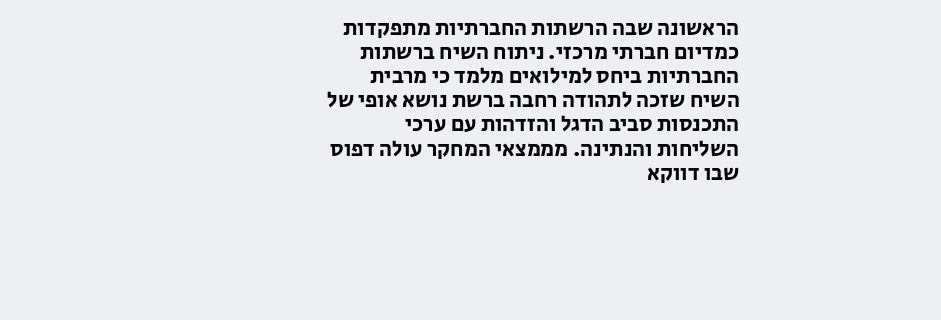הראשונה שבה הרשתות החברתיות מתפקדות כמדיום חברתי מרכזי. ניתוח השיח ברשתות החברתיות ביחס למילואים מלמד כי מרבית השיח שזכה לתהודה רחבה ברשת נושא אופי של התכנסות סביב הדגל והזדהות עם ערכי השליחות והנתינה. מממצאי המחקר עולה דפוס שבו דווקא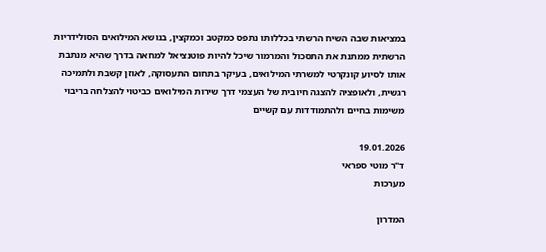במציאות שבה השיח הרשתי בכללותו נתפס כמקטב וכמקצין, בנושא המילואים הסולידריות הרשתית ממתנת את התסכול והמרמור שיכל להיות פוטנציאל למחאה בדרך שהיא מנתבת אותו לסיוע קונקרטי למשרתי המילואים, בעיקר בתחום התעסוקה, לאוזן קשבת ולתמיכה רגשית, ולאופציה להצגה חיובית של העצמי דרך שירות המילואים כביטוי להצלחה בריבוי משימות בחיים ולהתמודדות עם קשיים

19.01.2026
ד"ר מוטי ספראי
מערכות

המדרון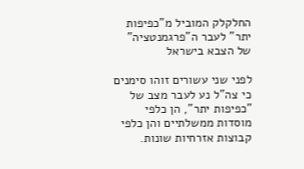החלקלק המוביל מ"כפיפות יתר" לעבר ה"פרגמנטציה" של הצבא בישראל

לפני שני עשורים זוהו סימנים כי צה"ל נע לעבר מצב של "כפיפות יתר", הן כלפי מוסדות ממשלתיים והן כלפי קבוצות אזרחיות שונות.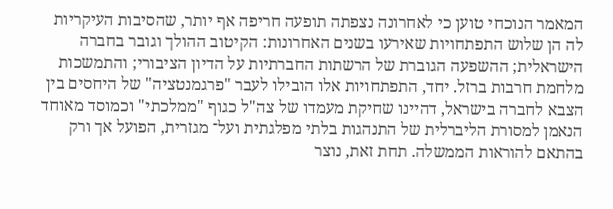המאמר הנוכחי טוען כי לאחרונה נצפתה תופעה חריפה אף יותר, שהסיבות העיקריות לה הן שלוש התפתחויות שאירעו בשנים האחרונות: הקיטוב ההולך וגובר בחברה הישראלית; ההשפעה הגוברת של הרשתות החברתיות על הדיון הציבורי; והתמשכות מלחמת חרבות ברזל. יחד, התפתחויות אלו הובילו לעבר "פרגמנטציה" של היחסים בין הצבא לחברה בישראל, דהיינו שחיקת מעמדו של צה"ל כגוף "ממלכתי" וכמוסד מאוחד הנאמן למסורת הליברלית של התנהגות בלתי מפלגתית ועל־ מגזרית, הפועל אך ורק בהתאם להוראות הממשלה. תחת זאת, נוצר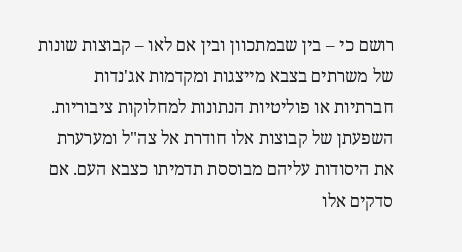רושם כי – בין שבמתכוון ובין אם לאו – קבוצות שונות של משרתים בצבא מייצגות ומקדמות אג'נדות חברתיות או פוליטיות הנתונות למחלוקות ציבוריות. השפעתן של קבוצות אלו חודרת אל צה"ל ומערערת את היסודות עליהם מבוססת תדמיתו כצבא העם. אם סדקים אלו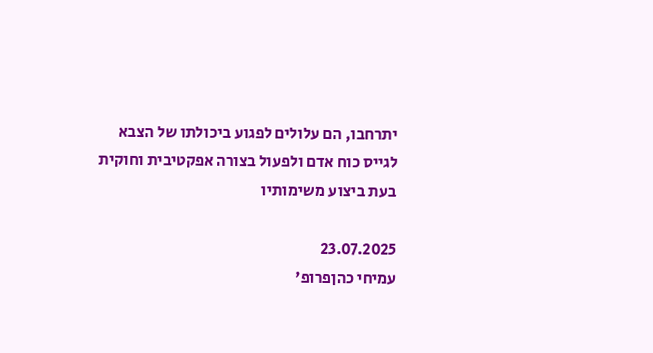יתרחבו, הם עלולים לפגוע ביכולתו של הצבא לגייס כוח אדם ולפעול בצורה אפקטיבית וחוקית בעת ביצוע משימותיו

23.07.2025
עמיחי כהןפרופ'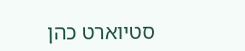סטיוארט כהן